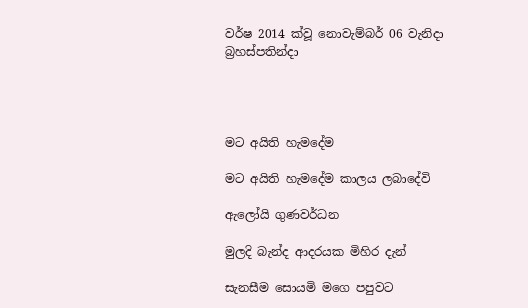වර්ෂ 2014 ක්වූ නොවැම්බර් 06 වැනිදා බ්‍රහස්පතින්දා




මට අයිති හැමදේම

මට අයිති හැමදේම කාලය ලබාදේවි

ඇලෝයි ගුණවර්ධන

මුලදි බැන්ද ආදරයක මිහිර දැන්

සැනසීම සොයමි මගෙ පපුවට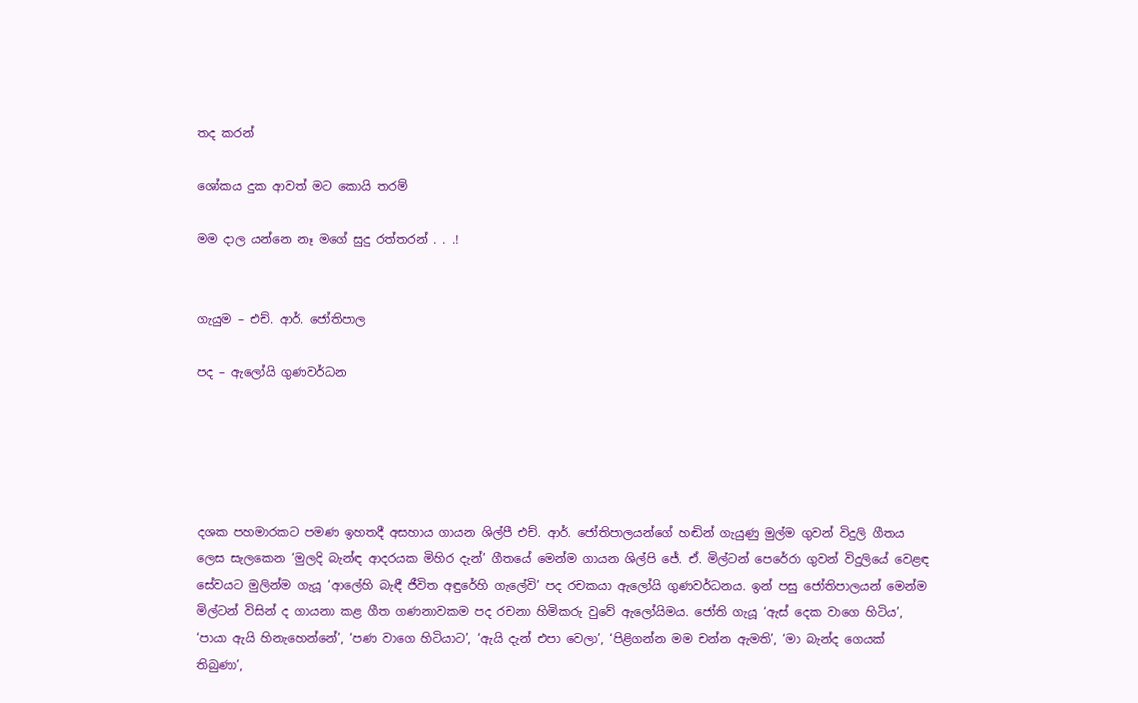තද කරන්

ශෝකය දුක ආවත් මට කොයි තරම්

මම දාල යන්නෙ නෑ මගේ සුදු රත්තරන් . . .!


ගැයුම – එච්. ආර්. ජෝතිපාල

පද – ඇලෝයි ගුණවර්ධන





දශක පහමාරකට පමණ ඉහතදී අසහාය ගායන ශිල්පී එච්. ආර්. ජෝතිපාලයන්ගේ හඬින් ගැයුණු මුල්ම ගුවන් විදුලි ගීතය ලෙස සැලකෙන ‘මුලදි බැන්ඳ ආදරයක මිහිර දැන්’ ගීතයේ මෙන්ම ගායන ශිල්පි ජේ. ඒ. මිල්ටන් පෙරේරා ගුවන් විදුලියේ වෙළඳ සේවයට මුලින්ම ගැයූ ‘ආලේහි බැඳී ජීවිත අඳුරේහි ගැලේවි’ පද රචකයා ඇලෝයි ගුණවර්ධනය. ඉන් පසු ජෝතිපාලයන් මෙන්ම මිල්ටන් විසින් ද ගායනා කළ ගීත ගණනාවකම පද රචනා හිමිකරු වුවේ ඇලෝයිමය. ජෝති ගැයූ ‘ඇස් දෙක වාගෙ හිටිය’, ‘පායා ඇයි හිනැහෙන්නේ’, ‘පණ වාගෙ හිටියාට’, ‘ඇයි දැන් එපා වෙලා’, ‘පිළිගන්න මම චන්න ඇමති’, ‘මා බැන්ද ගෙයක් තිබුණා’,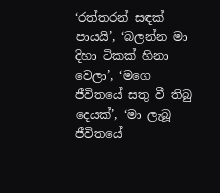‘රත්තරන් සඳක් පායයි’, ‘බලන්න මා දිහා ටිකක් හිනා වෙලා’, ‘මගෙ ජීවිතයේ සතු වී තිබු දෙයක්’, ‘මා ලැබූ ජීවිතයේ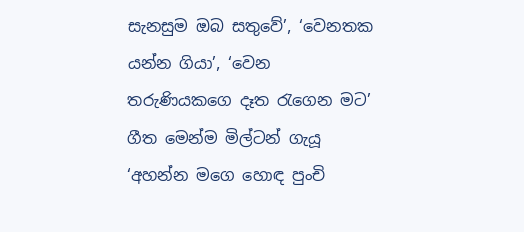සැනසුම ඔබ සතුවේ’, ‘වෙනතක යන්න ගියා’, ‘වෙන තරුණියකගෙ දෑත රැගෙන මට’ ගීත මෙන්ම මිල්ටන් ගැයූ ‘අහන්න මගෙ හොඳ පුංචි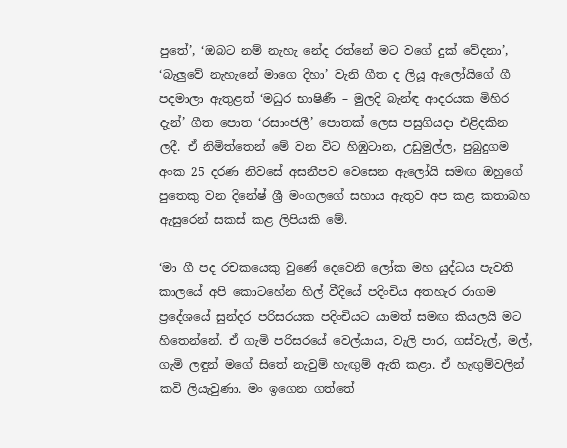පුතේ’, ‘ඔබට නම් නැහැ නේද රත්නේ මට වගේ දුක් වේදනා’, ‘බැලුවේ නැහැනේ මාගෙ දිහා’ වැනි ගීත ද ලියූ ඇලෝයිගේ ගී පදමාලා ඇතුළත් ‘මධුර භාෂිණී – මුලදි බැන්ඳ ආදරයක මිහිර දැන්’ ගීත පොත ‘රසාංජලී’ පොතක් ලෙස පසුගියදා එළිදකින ලදී. ඒ නිමිත්තෙන් මේ වන විට හිඹුටාන, උඩුමුල්ල, පුබුදුගම අංක 25 දරණ නිවසේ අසනීපව වෙසෙන ඇලෝයි සමඟ ඔහුගේ පුතෙකු වන දිනේෂ් ශ්‍රී මංගලගේ සහාය ඇතුව අප කළ කතාබහ ඇසුරෙන් සකස් කළ ලිපියකි මේ.

‘මා ගී පද රචකයෙකු වුණේ දෙවෙනි ලෝක මහ යුද්ධය පැවති කාලයේ අපි කොටහේන හිල් වීදියේ පදිංචිය අතහැර රාගම ප්‍රදේශයේ සුන්දර පරිසරයක පදිංචියට යාමත් සමඟ කියලයි මට හිතෙන්නේ. ඒ ගැමි පරිසරයේ වෙල්යාය, වැලි පාර, ගස්වැල්, මල්, ගැමි ලඳුන් මගේ සිතේ නැවුම් හැඟුම් ඇති කළා. ඒ හැඟුම්වලින් කවි ලියැවුණා. මං ඉගෙන ගත්තේ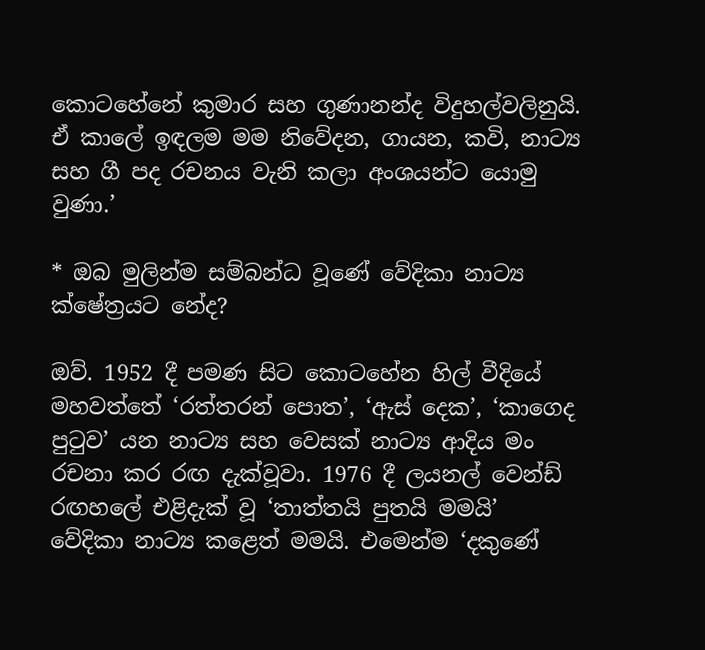කොටහේනේ කුමාර සහ ගුණානන්ද විදුහල්වලිනුයි. ඒ කාලේ ඉඳලම මම නිවේදන, ගායන, කවි, නාට්‍ය සහ ගී පද රචනය වැනි කලා අංශයන්ට යොමු වුණා.’

* ඔබ මුලින්ම සම්බන්ධ වූණේ වේදිකා නාට්‍ය ක්ෂේත්‍රයට නේද?

ඔව්. 1952 දී පමණ සිට කොටහේන හිල් වීදියේ මහවත්තේ ‘රත්තරන් පොත’, ‘ඇස් දෙක’, ‘කාගෙද පුටුව’ යන නාට්‍ය සහ වෙසක් නාට්‍ය ආදිය මං රචනා කර රඟ දැක්වූවා. 1976 දී ලයනල් වෙන්ඩ් රඟහලේ එළිදැක් වූ ‘තාත්තයි පුතයි මමයි’ වේදිකා නාට්‍ය කළෙත් මමයි. එමෙන්ම ‘දකුණේ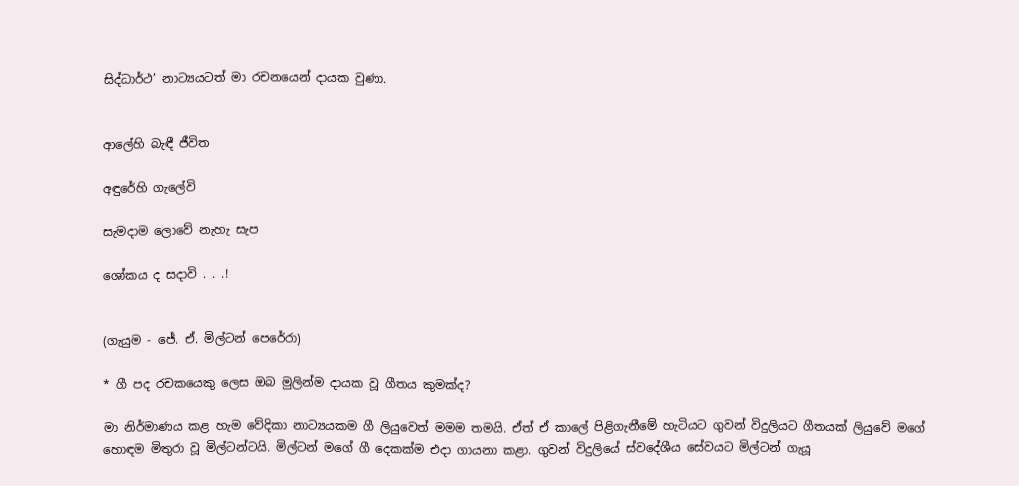සිද්ධාර්ථ’ නාට්‍යයටත් මා රචනයෙන් දායක වුණා.


ආලේහි බැඳී ජීවිත

අඳුරේහි ගැලේවි

සැමදාම ලොවේ නැහැ සැප

ශෝකය ද සදාවි . . .!


(ගැයුම - ජේ. ඒ. මිල්ටන් පෙරේරා)

* ගී පද රචකයෙකු ලෙස ඔබ මුලින්ම දායක වූ ගීතය කුමක්ද?

මා නිර්මාණය කළ හැම වේදිකා නාට්‍යයකම ගී ලියුවෙත් මමම තමයි. ඒත් ඒ කාලේ පිළිගැනීමේ හැටියට ගුවන් විදුලියට ගීතයක් ලියුවේ මගේ හොඳම මිතුරා වූ මිල්ටන්ටයි. මිල්ටන් මගේ ගී දෙකක්ම එදා ගායනා කළා. ගුවන් විදුලියේ ස්වදේශීය සේවයට මිල්ටන් ගැයූ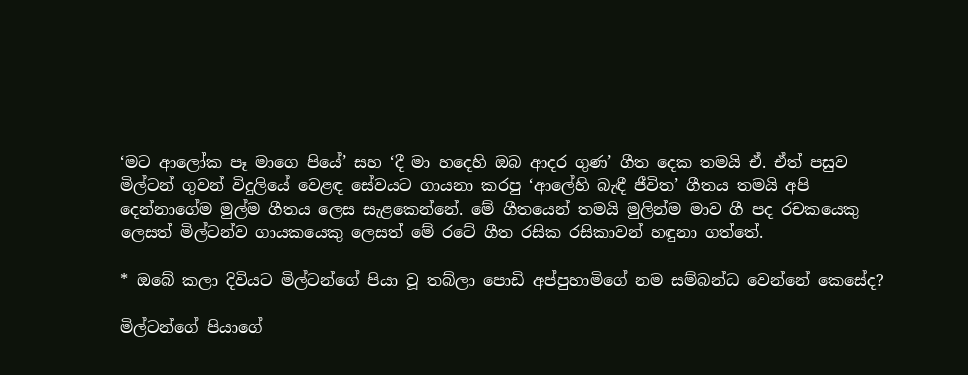‘මට ආලෝක පෑ මාගෙ පියේ’ සහ ‘දී මා හදෙහි ඔබ ආදර ගුණ’ ගීත දෙක තමයි ඒ. ඒත් පසුව මිල්ටන් ගුවන් විදුලියේ වෙළඳ සේවයට ගායනා කරපු ‘ආලේහි බැඳී ජීවිත’ ගීතය තමයි අපි දෙන්නාගේම මුල්ම ගීතය ලෙස සැළකෙන්නේ. මේ ගීතයෙන් තමයි මුලින්ම මාව ගී පද රචකයෙකු ලෙසත් මිල්ටන්ව ගායකයෙකු ලෙසත් මේ රටේ ගීත රසික රසිකාවන් හඳුනා ගත්තේ.

* ඔබේ කලා දිවියට මිල්ටන්ගේ පියා වූ තබ්ලා පොඩි අප්පුහාමිගේ නම සම්බන්ධ වෙන්නේ කෙසේද?

මිල්ටන්ගේ පියාගේ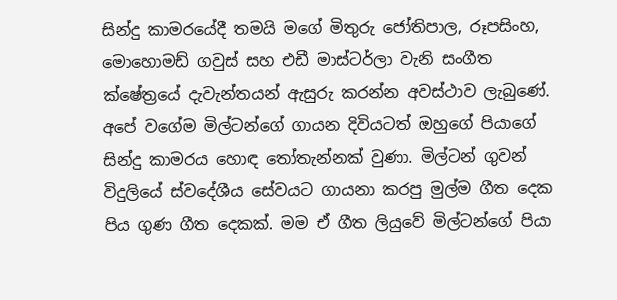සින්දු කාමරයේදී තමයි මගේ මිතුරු ජෝතිපාල, රූපසිංහ, මොහොමඩ් ගවුස් සහ එඩී මාස්ටර්ලා වැනි සංගීත ක්ෂේත්‍රයේ දැවැන්තයන් ඇසුරු කරන්න අවස්ථාව ලැබුණේ. අපේ වගේම මිල්ටන්ගේ ගායන දිවියටත් ඔහුගේ පියාගේ සින්දු කාමරය හොඳ තෝතැන්නක් වුණා. මිල්ටන් ගුවන් විදුලියේ ස්වදේශීය සේවයට ගායනා කරපු මුල්ම ගීත දෙක පිය ගුණ ගීත දෙකක්. මම ඒ ගීත ලියුවේ මිල්ටන්ගේ පියා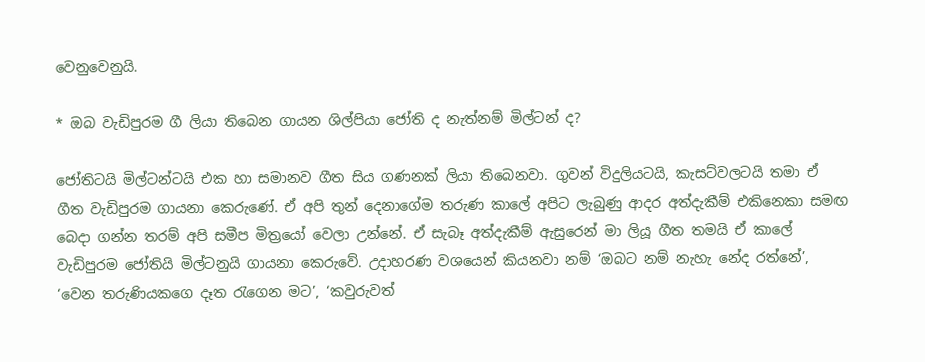වෙනුවෙනුයි.

* ඔබ වැඩිපුරම ගී ලියා තිබෙන ගායන ශිල්පියා ජෝති ද නැත්නම් මිල්ටන් ද?

ජෝතිටයි මිල්ටන්ටයි එක හා සමානව ගීත සිය ගණනක් ලියා තිබෙනවා. ගුවන් විදුලියටයි, කැසට්වලටයි තමා ඒ ගීත වැඩිපුරම ගායනා කෙරුණේ. ඒ අපි තුන් දෙනාගේම තරුණ කාලේ අපිට ලැබුණු ආදර අත්දැකීම් එකිනෙකා සමඟ බෙදා ගන්න තරම් අපි සමීප මිත්‍රයෝ වෙලා උන්නේ. ඒ සැබෑ අත්දැකීම් ඇසුරෙන් මා ලියූ ගීත තමයි ඒ කාලේ වැඩිපුරම ජෝතියි මිල්ටනුයි ගායනා කෙරුවේ. උදාහරණ වශයෙන් කියනවා නම් ‘ඔබට නම් නැහැ නේද රත්නේ’, ‘වෙන තරුණියකගෙ දෑත රැගෙන මට’, ‘කවුරුවත්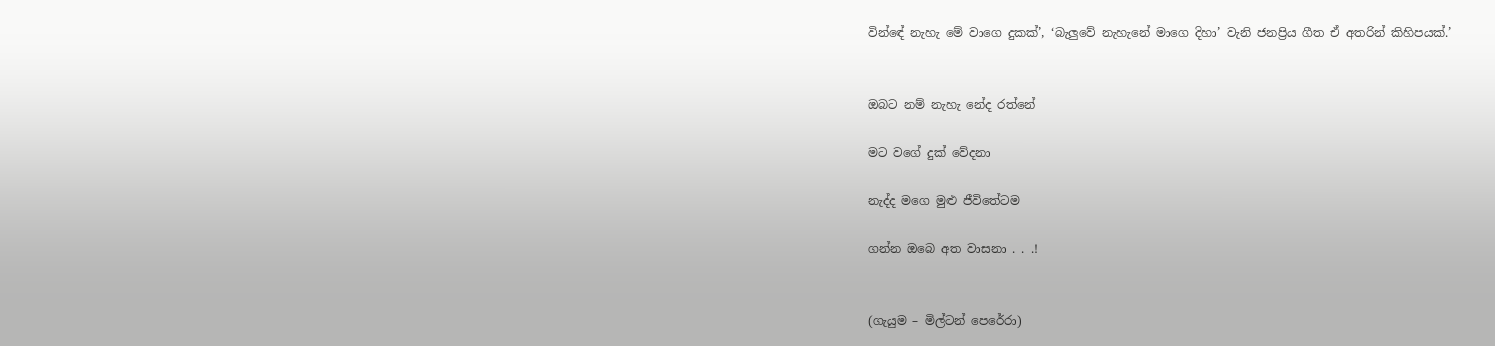වින්ඳේ නැහැ මේ වාගෙ දුකක්’, ‘බැලුවේ නැහැනේ මාගෙ දිහා’ වැනි ජනප්‍රිය ගීත ඒ අතරින් කිහිපයක්.’


ඔබට නම් නැහැ නේද රත්නේ

මට වගේ දුක් වේදනා

නැද්ද මගෙ මුළු ජීවිතේටම

ගන්න ඔබෙ අත වාසනා . . .!


(ගැයුම – මිල්ටන් පෙරේරා)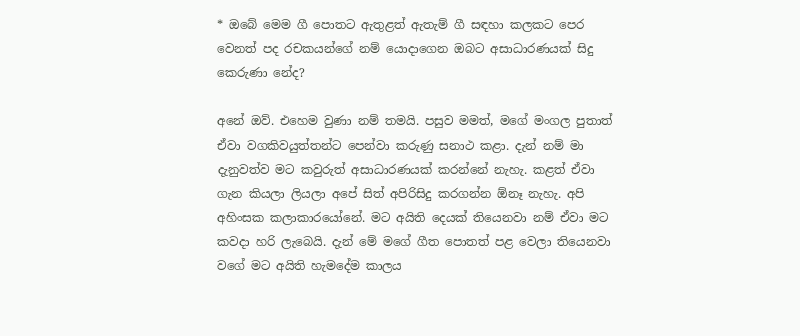* ඔබේ මෙම ගී පොතට ඇතුළත් ඇතැම් ගී සඳහා කලකට පෙර වෙනත් පද රචකයන්ගේ නම් යොදාගෙන ඔබට අසාධාරණයක් සිදු කෙරුණා නේද?

අනේ ඔව්. එහෙම වුණා නම් තමයි. පසුව මමත්, මගේ මංගල පුතාත් ඒවා වගකිවයුත්තන්ට පෙන්වා කරුණු සනාථ කළා. දැන් නම් මා දැනුවත්ව මට කවුරුත් අසාධාරණයක් කරන්නේ නැහැ. කළත් ඒවා ගැන කියලා ලියලා අපේ සිත් අපිරිසිදු කරගන්න ඕනෑ නැහැ. අපි අහිංසක කලාකාරයෝනේ. මට අයිති දෙයක් තියෙනවා නම් ඒවා මට කවදා හරි ලැබෙයි. දැන් මේ මගේ ගීත පොතත් පළ වෙලා තියෙනවා වගේ මට අයිති හැමදේම කාලය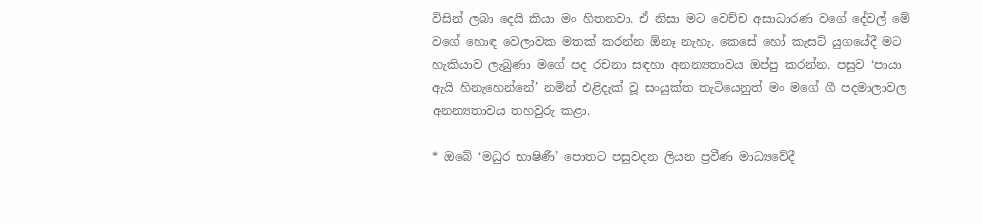විසින් ලබා දෙයි කියා මං හිතනවා. ඒ නිසා මට වෙච්ච අසාධාරණ වගේ දේවල් මේ වගේ හොඳ වෙලාවක මතක් කරන්න ඕනෑ නැහැ. කෙසේ හෝ කැසට් යුගයේදී මට හැකියාව ලැබුණා මගේ පද රචනා සඳහා අනන්‍යතාවය ඔප්පු කරන්න. පසුව ‘පායා ඇයි හිනැහෙන්නේ’ නමින් එළිදැක් වූ සංයුක්ත තැටියෙනුත් මං මගේ ගී පදමාලාවල අනන්‍යතාවය තහවුරු කළා.

* ඔබේ ‘මධුර භාෂිණී’ පොතට පසුවදන ලියන ප්‍රවීණ මාධ්‍යවේදී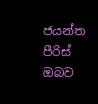ජයන්ත පීරිස් ඔබව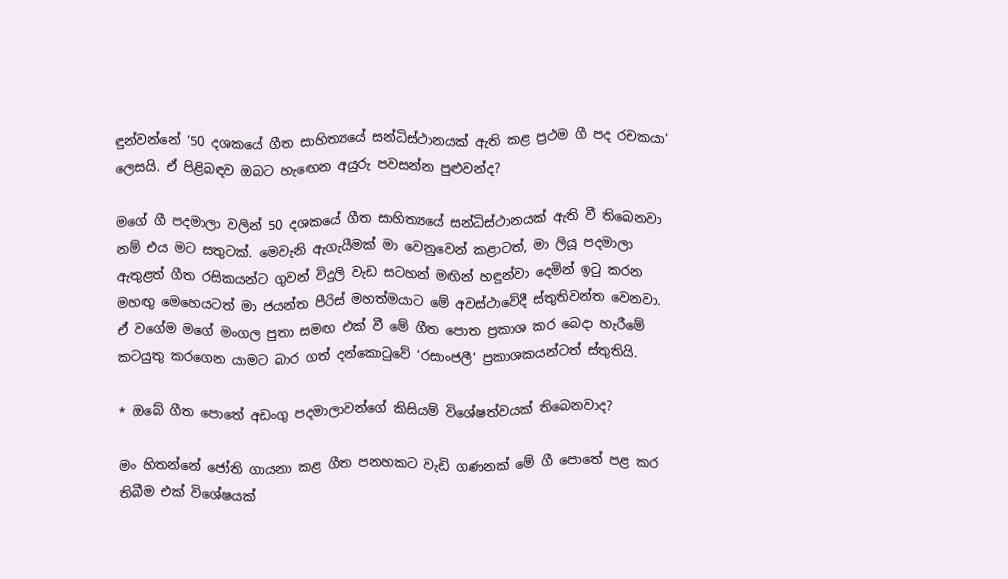ඳුන්වන්නේ ‘50 දශකයේ ගීත සාහිත්‍යයේ සන්ධිස්ථානයක් ඇති කළ ප්‍රථම ගී පද රචකයා’ ලෙසයි. ඒ පිළිබඳව ඔබට හැඟෙන අයුරු පවසන්න පුළුවන්ද?

මගේ ගී පදමාලා වලින් 50 දශකයේ ගීත සාහිත්‍යයේ සන්ධිස්ථානයක් ඇති වී තිබෙනවා නම් එය මට සතුටක්. මෙවැනි ඇගැයීමක් මා වෙනුවෙන් කළාටත්, මා ලියූ පදමාලා ඇතුළත් ගීත රසිකයන්ට ගුවන් විදුලි වැඩ සටහන් මඟින් හඳුන්වා දෙමින් ඉටු කරන මහඟු මෙහෙයටත් මා ජයන්ත පීරිස් මහත්මයාට මේ අවස්ථාවේදී ස්තුතිවන්ත වෙනවා. ඒ වගේම මගේ මංගල පුතා සමඟ එක් වී මේ ගීත පොත ප්‍රකාශ කර බෙදා හැරීමේ කටයුතු කරගෙන යාමට බාර ගත් දන්කොටුවේ ‘රසාංජලී’ ප්‍රකාශකයන්ටත් ස්තුතියි.

* ඔබේ ගීත පොතේ අඩංගු පදමාලාවන්ගේ කිසියම් විශේෂත්වයක් තිබෙනවාද?

මං හිතන්නේ ජෝති ගායනා කළ ගීත පනහකට වැඩි ගණනක් මේ ගී පොතේ පළ කර තිබීම එක් විශේෂයක්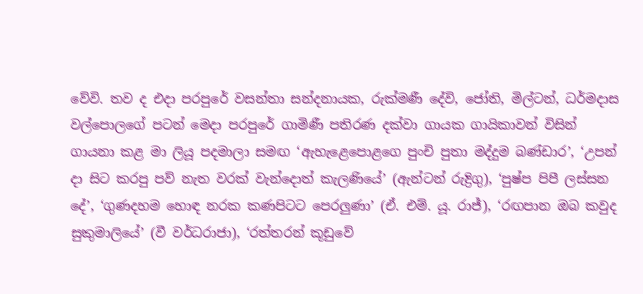වේවි. තව ද එදා පරපුරේ වසන්තා සන්දනායක, රුක්මණී දේවි, ජෝති, මිල්ටන්, ධර්මදාස වල්පොලගේ පටන් මෙදා පරපුරේ ගාමිණී පතිරණ දක්වා ගායක ගායිකාවන් විසින් ගායනා කළ මා ලියූ පදමාලා සමඟ ‘ඇහැළෙපොළගෙ පුංචි පුතා මද්දුම බණ්ඩාර’, ‘උපන් දා සිට කරපු පව් නැත වරක් වැන්දොත් කැලණියේ’ (ඇන්ටන් රුද්‍රිගු), ‘පුෂ්ප පිපී ලස්සන දේ’, ‘ගුණදහම හොඳ නරක කණපිටට පෙරලුණා’ (ඒ. එම්. යූ. රාජ්), ‘රඟපාන ඔබ කවුද සුකුමාලියේ’ (වී වර්ධරාජා), ‘රත්තරන් කූඩුවේ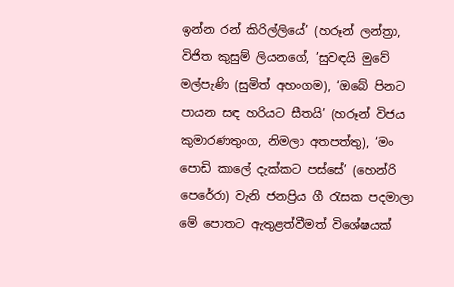ඉන්න රන් කිරිල්ලියේ’ (හරූන් ලන්ත්‍රා, විජිත කුසුම් ලියනගේ, ’සුවඳයි මුවේ මල්පැණි (සුමිත් අහංගම), ‘ඔබේ පිනට පායන සඳ හරියට සීතයි’ (හරූන් විජය කුමාරණතුංග, නිමලා අතපත්තු), ‘මං පොඩි කාලේ දැක්කට පස්සේ’ (හෙන්රි පෙරේරා) වැනි ජනප්‍රිය ගී රැසක පදමාලා මේ පොතට ඇතුළත්වීමත් විශේෂයක්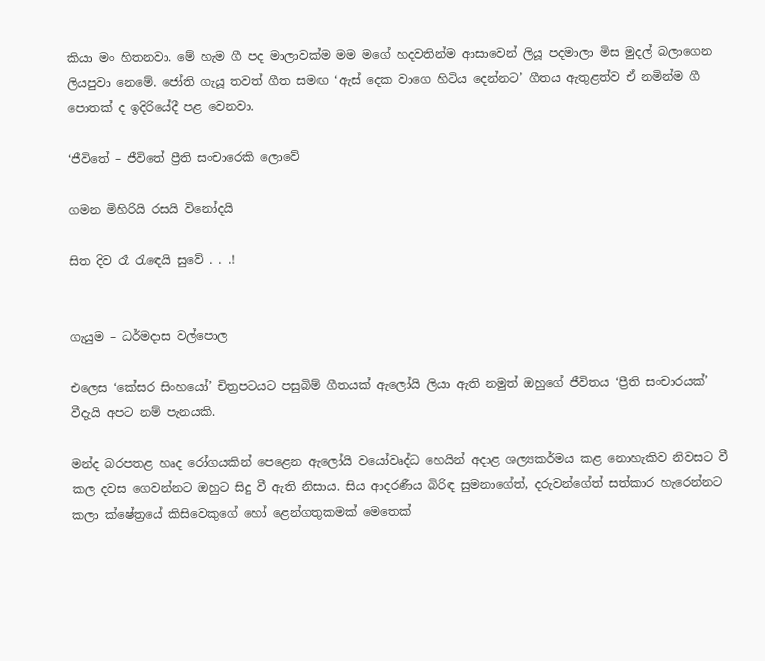කියා මං හිතනවා. මේ හැම ගී පද මාලාවක්ම මම මගේ හදවතින්ම ආසාවෙන් ලියූ පදමාලා මිස මුදල් බලාගෙන ලියපුවා නෙමේ. ජෝති ගැයූ තවත් ගීත සමඟ ‘ඇස් දෙක වාගෙ හිටිය දෙන්නට’ ගීතය ඇතුළත්ව ඒ නමින්ම ගී පොතක් ද ඉදිරියේදී පළ වෙනවා.

‘ජීවිතේ – ජීවිතේ ප්‍රීති සංචාරෙකි ලොවේ

ගමන මිහිරියි රසයි විනෝදයි

සිත දිව රෑ රැඳෙයි සුවේ . . .!


ගැයුම – ධර්මදාස වල්පොල

එලෙස ‘කේසර සිංහයෝ’ චිත්‍රපටයට පසුබිම් ගීතයක් ඇලෝයි ලියා ඇති නමුත් ඔහුගේ ජීවිතය ‘ප්‍රීති සංචාරයක්’ වීදැයි අපට නම් පැනයකි.

මන්ද බරපතළ හෘද රෝගයකින් පෙළෙන ඇලෝයි වයෝවෘද්ධ හෙයින් අදාළ ශල්‍යකර්මය කළ නොහැකිව නිවසට වී කල දවස ගෙවන්නට ඔහුට සිදු වී ඇති නිසාය. සිය ආදරණීය බිරිඳ සුමනාගේත්, දරුවන්ගේත් සත්කාර හැරෙන්නට කලා ක්ෂේත්‍රයේ කිසිවෙකුගේ හෝ ළෙන්ගතුකමක් මෙතෙක්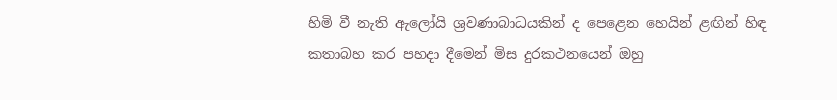හිමි වී නැති ඇලෝයි ශ්‍රවණාබාධයකින් ද පෙළෙන හෙයින් ළඟින් හිඳ කතාබහ කර පහදා දීමෙන් මිස දුරකථනයෙන් ඔහු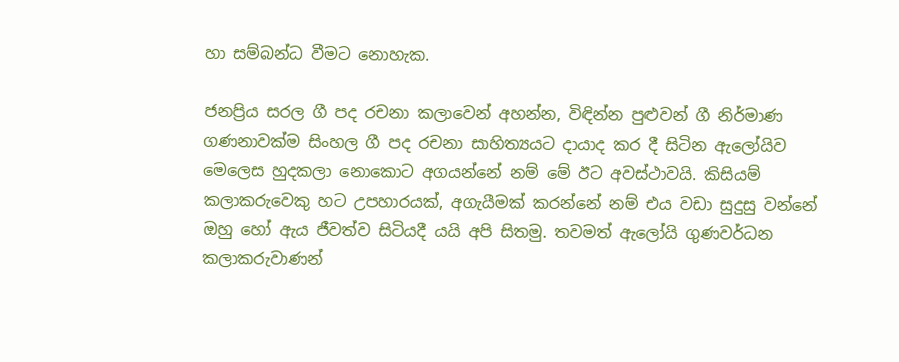හා සම්බන්ධ වීමට නොහැක.

ජනප්‍රිය සරල ගී පද රචනා කලාවෙන් අහන්න, විඳින්න පුළුවන් ගී නිර්මාණ ගණනාවක්ම සිංහල ගී පද රචනා සාහිත්‍යයට දායාද කර දී සිටින ඇලෝයිව මෙලෙස හුදකලා නොකොට අගයන්නේ නම් මේ ඊට අවස්ථාවයි. කිසියම් කලාකරුවෙකු හට උපහාරයක්, අගැයීමක් කරන්නේ නම් එය වඩා සුදුසු වන්නේ ඔහු හෝ ඇය ජීවත්ව සිටියදී යයි අපි සිතමු. තවමත් ඇලෝයි ගුණවර්ධන කලාකරුවාණන්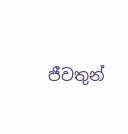ජීවතුන්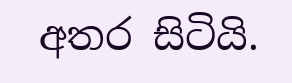අතර සිටියි.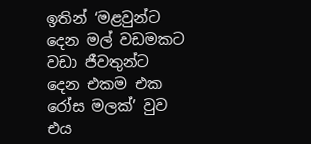ඉතින් ‘මළවුන්ට දෙන මල් වඩමකට වඩා ජීවතුන්ට දෙන එකම එක රෝස මලක්’ වුව එය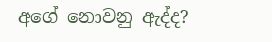අගේ නොවනු ඇද්ද?